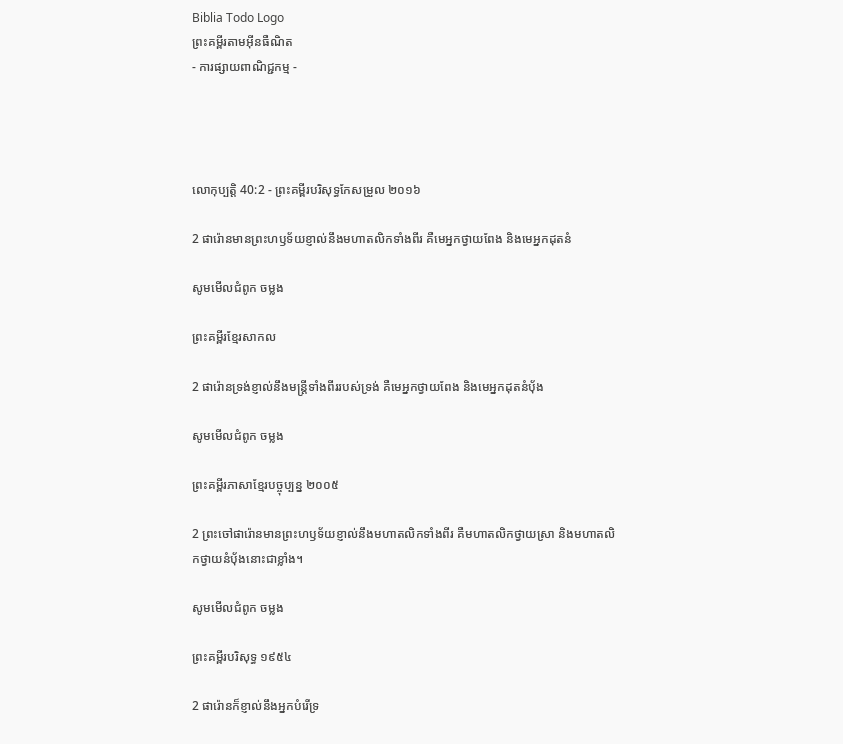Biblia Todo Logo
ព្រះគម្ពីរតាមអ៊ីនធឺណិត
- ការផ្សាយពាណិជ្ជកម្ម -




លោកុ‌ប្បត្តិ 40:2 - ព្រះគម្ពីរបរិសុទ្ធកែសម្រួល ២០១៦

2 ផារ៉ោនមានព្រះ‌ហឫ‌ទ័យខ្ញាល់នឹងមហាត‌លិកទាំងពីរ គឺមេអ្នកថ្វាយពែង និងមេអ្នកដុតនំ

សូមមើលជំពូក ចម្លង

ព្រះគម្ពីរខ្មែរសាកល

2 ផារ៉ោនទ្រង់ខ្ញាល់នឹងមន្ត្រីទាំងពីររបស់ទ្រង់ គឺមេអ្នកថ្វាយពែង និងមេអ្នកដុតនំប៉័ង

សូមមើលជំពូក ចម្លង

ព្រះគម្ពីរភាសាខ្មែរបច្ចុប្បន្ន ២០០៥

2 ព្រះចៅផារ៉ោនមានព្រះ‌ហឫទ័យខ្ញាល់នឹងមហា‌តលិកទាំងពីរ គឺមហា‌តលិកថ្វាយស្រា និងមហា‌តលិកថ្វាយនំប៉័ងនោះជាខ្លាំង។

សូមមើលជំពូក ចម្លង

ព្រះគម្ពីរបរិសុទ្ធ ១៩៥៤

2 ផារ៉ោនក៏ខ្ញាល់នឹងអ្នកបំរើទ្រ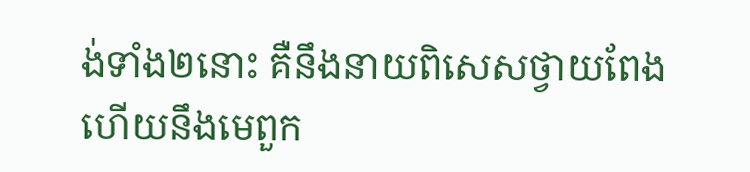ង់ទាំង២នោះ គឺនឹងនាយពិសេសថ្វាយពែង ហើយនឹងមេពួក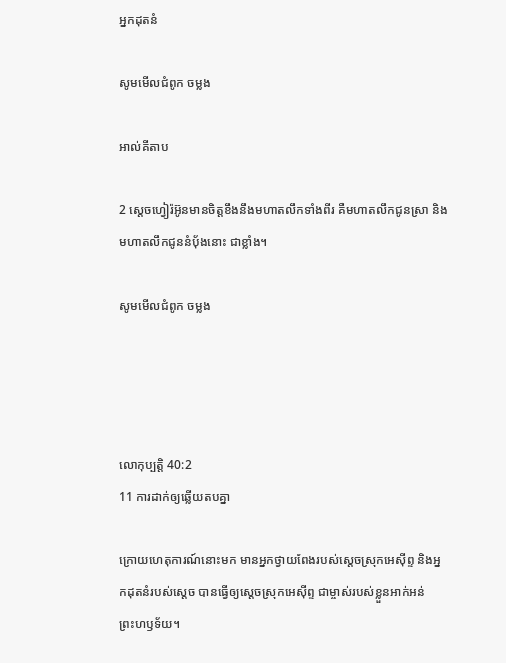អ្នកដុតនំ

សូមមើលជំពូក ចម្លង

អាល់គីតាប

2 ស្តេចហ្វៀរ៉អ៊ូនមានចិត្តខឹងនឹងមហា‌តលឹកទាំងពីរ គឺមហា‌តលឹកជូនស្រា និងមហា‌តលឹកជូននំបុ័ងនោះ ជាខ្លាំង។

សូមមើលជំពូក ចម្លង




លោកុ‌ប្បត្តិ 40:2
11 ការដាក់ឲ្យឆ្លើយតបគ្នា

ក្រោយហេតុ‌ការណ៍នោះមក មានអ្នកថ្វាយពែងរបស់ស្តេចស្រុកអេស៊ីព្ទ និងអ្នកដុតនំរបស់ស្ដេច បានធ្វើឲ្យស្ដេចស្រុកអេស៊ីព្ទ ជាម្ចាស់របស់ខ្លួនអាក់អន់ព្រះ‌ហឫ‌ទ័យ។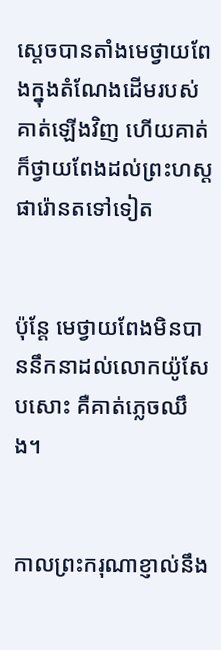ស្ដេចបានតាំងមេថ្វាយពែងក្នុងតំណែងដើមរបស់គាត់ឡើងវិញ ហើយគាត់ក៏ថ្វាយពែងដល់ព្រះ‌ហស្តផារ៉ោនតទៅទៀត


ប៉ុន្ដែ មេថ្វាយពែងមិនបាននឹកនាដល់លោកយ៉ូសែបសោះ គឺគាត់ភ្លេចឈឹង។


កាលព្រះ‌ករុណាខ្ញាល់នឹង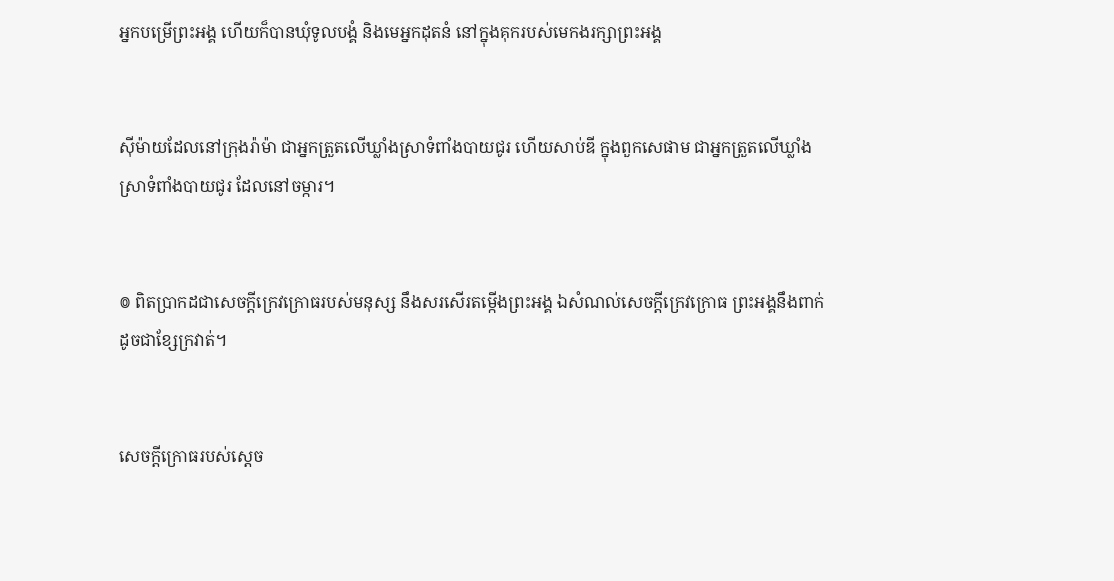អ្នកបម្រើព្រះ‌អង្គ ហើយក៏បានឃុំទូល‌បង្គំ និងមេអ្នកដុតនំ នៅក្នុងគុករបស់មេកងរក្សាព្រះ‌អង្គ


ស៊ីម៉ាយដែលនៅក្រុងរ៉ាម៉ា ជាអ្នកត្រួតលើឃ្លាំងស្រាទំពាំង‌បាយ‌ជូរ ហើយសាប់ឌី ក្នុងពួកសេផាម ជាអ្នកត្រួតលើឃ្លាំងស្រាទំពាំង‌បាយ‌ជូរ ដែលនៅចម្ការ។


៙ ពិតប្រាកដជាសេចក្ដីក្រេវក្រោធរបស់មនុស្ស នឹងសរសើរតម្កើងព្រះ‌អង្គ ឯសំណល់សេចក្ដីក្រេវក្រោធ ព្រះ‌អង្គនឹងពាក់ដូចជាខ្សែក្រវាត់។


សេចក្ដីក្រោធរបស់ស្តេច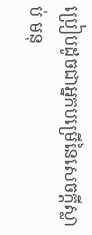ប្រៀបដូចជាអ្នកបម្រើនៃសេចក្ដីស្លាប់ មនុ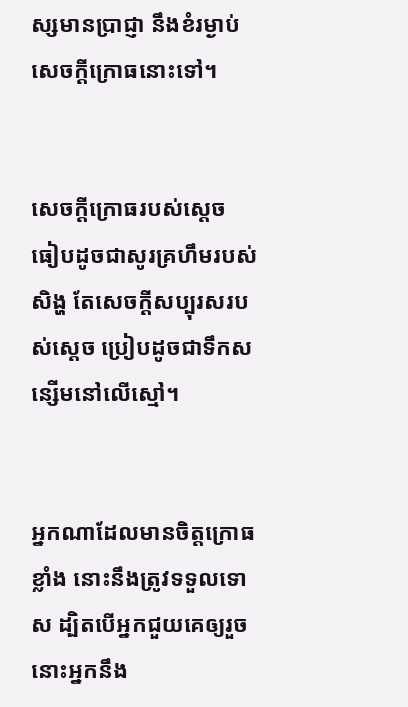ស្សមានប្រាជ្ញា នឹងខំរម្ងាប់សេចក្ដីក្រោធនោះទៅ។


សេចក្ដីក្រោធរបស់ស្តេច ធៀបដូចជាសូរគ្រហឹមរបស់សិង្ហ តែសេចក្ដីសប្បុរសរបស់ស្ដេច ប្រៀបដូចជាទឹកសន្សើមនៅលើស្មៅ។


អ្នកណាដែលមានចិត្តក្រោធខ្លាំង នោះនឹងត្រូវទទួលទោស ដ្បិតបើអ្នកជួយគេឲ្យរួច នោះអ្នកនឹង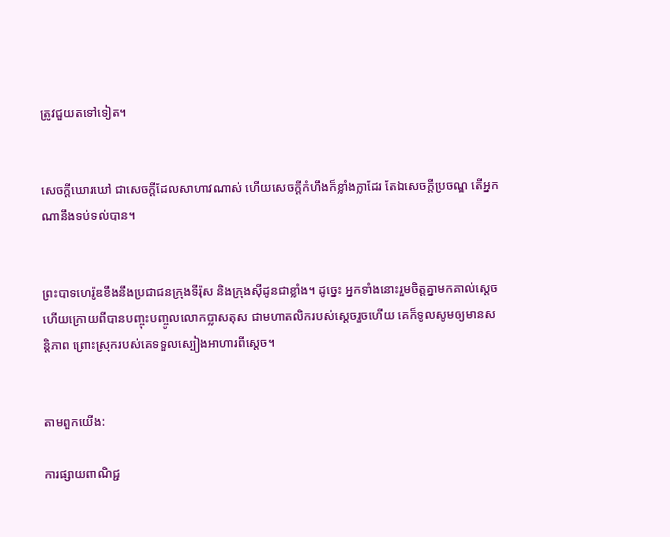ត្រូវជួយតទៅទៀត។


សេចក្ដីឃោរ‌ឃៅ ជាសេចក្ដីដែលសាហាវណាស់ ហើយសេចក្ដីកំហឹងក៏ខ្លាំង‌ក្លាដែរ តែឯសេចក្ដីប្រចណ្ឌ តើអ្នកណានឹងទប់‌ទល់បាន។


ព្រះ‌បាទហេរ៉ូឌខឹងនឹងប្រជាជនក្រុងទីរ៉ុស និងក្រុងស៊ីដូនជាខ្លាំង។ ដូច្នេះ អ្នកទាំងនោះរួមចិត្តគ្នាមកគាល់ស្តេច ហើយក្រោយពីបានបញ្ចុះបញ្ចូលលោកប្លាស‌តុស ជាមហាតលិករបស់ស្តេចរួចហើយ គេក៏ទូលសូមឲ្យមានសន្ដិភាព ព្រោះស្រុករបស់គេទទួលស្បៀងអាហារពីស្តេច។


តាមពួកយើង:

ការផ្សាយពាណិជ្ជ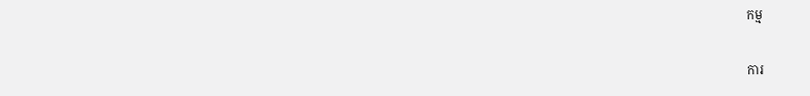កម្ម


ការ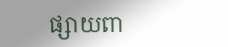ផ្សាយពា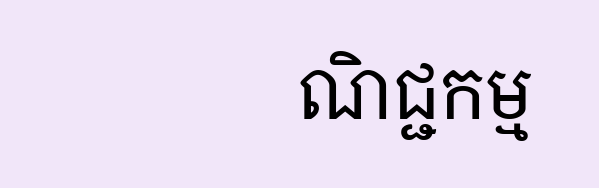ណិជ្ជកម្ម